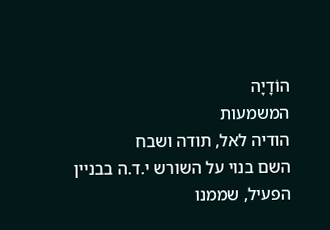הוֹדָיָה
המשמעות
הודיה לאל, תודה ושבח
השם בנוי על השורש י.ד.ה בבניין הפעיל, שממנו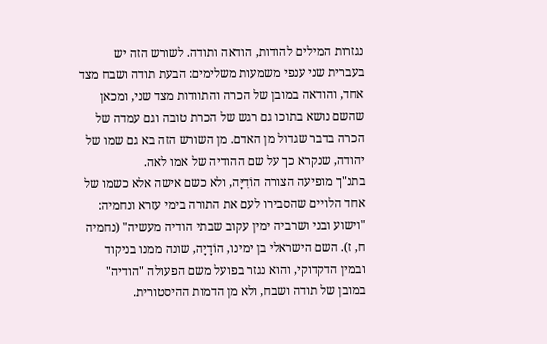נגזרות המילים להודות, הודאה ותודה. לשורש הזה יש בעברית שני ענפי משמעות משלימים: הבעת תודה ושבח מצד אחד, והודאה במובן של הכרה והתוודות מצד שני, ומכאן שהשם נושא בתוכו גם רגש של הכרת טובה וגם עמדה של הכרה בדבר שגדול מן האדם. מן השורש הזה בא גם שמו של יהודה, שנקרא כך על שם ההודיה של אמו לאה.
בתנ"ך מופיעה הצורה הוֹדִיָּה, ולא כשם אישה אלא כשמו של אחד הלויים שהסבירו לעם את התורה בימי עזרא ונחמיה: "וישוע ובני ושרביה ימין עקוב שבתי הודיה מעשיה" (נחמיה ח, ז). השם הישראלי בן ימינו, הוֹדָיָה, שונה ממנו בניקוד ובמין הדקדוקי, והוא נגזר בפועל משם הפעולה "הודיה" במובן של תודה ושבח, ולא מן הדמות ההיסטורית.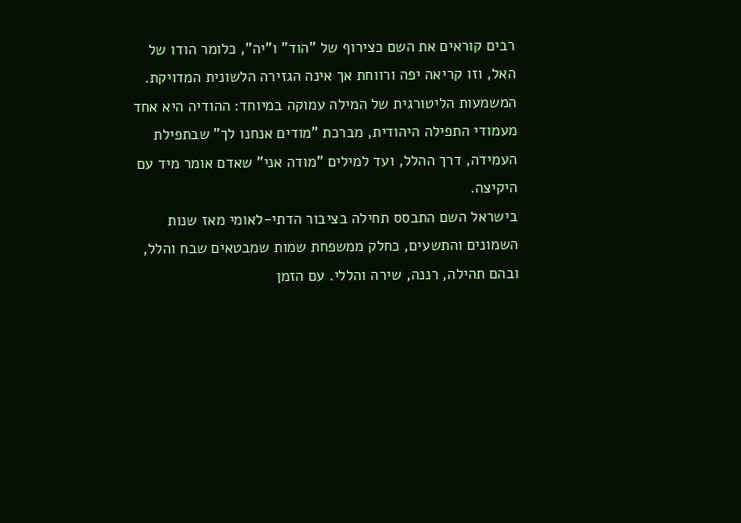רבים קוראים את השם כצירוף של "הוד" ו"יה", כלומר הודו של האל, וזו קריאה יפה ורווחת אך אינה הגזירה הלשונית המדויקת. המשמעות הליטורגית של המילה עמוקה במיוחד: ההודיה היא אחד מעמודי התפילה היהודית, מברכת "מודים אנחנו לך" שבתפילת העמידה, דרך ההלל, ועד למילים "מודה אני" שאדם אומר מיד עם היקיצה.
בישראל השם התבסס תחילה בציבור הדתי-לאומי מאז שנות השמונים והתשעים, כחלק ממשפחת שמות שמבטאים שבח והלל, ובהם תהילה, רננה, שירה והללי. עם הזמן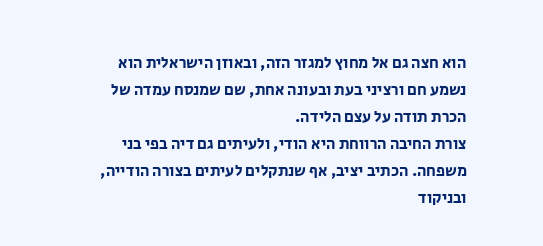הוא חצה גם אל מחוץ למגזר הזה, ובאוזן הישראלית הוא נשמע חם ורציני בעת ובעונה אחת, שם שמנסח עמדה של הכרת תודה על עצם הלידה.
צורת החיבה הרווחת היא הודי, ולעיתים גם דיה בפי בני משפחה. הכתיב יציב, אף שנתקלים לעיתים בצורה הודייה, ובניקוד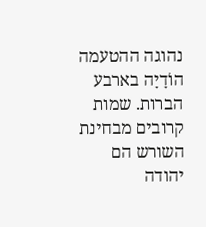נהוגה ההטעמה הוֹדָיָה בארבע הברות. שמות קרובים מבחינת השורש הם יהודה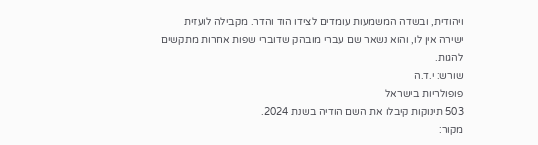ויהודית, ובשדה המשמעות עומדים לצידו הוד והדר. מקבילה לועזית ישירה אין לו, והוא נשאר שם עברי מובהק שדוברי שפות אחרות מתקשים להגות.
שורש: י.ד.ה
פופולריות בישראל
503 תינוקות קיבלו את השם הודיה בשנת 2024.
מקור: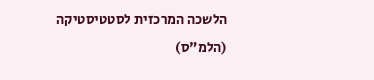הלשכה המרכזית לסטטיסטיקה (הלמ"ס)